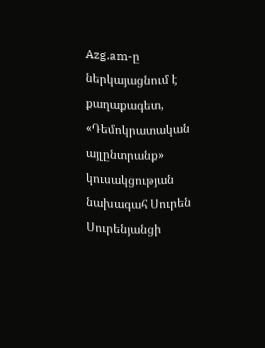Azg.am-ը ներկայացնում է քաղաքագետ, «Դեմոկրատական այլընտրանք» կուսակցության նախագահ Սուրեն Սուրենյանցի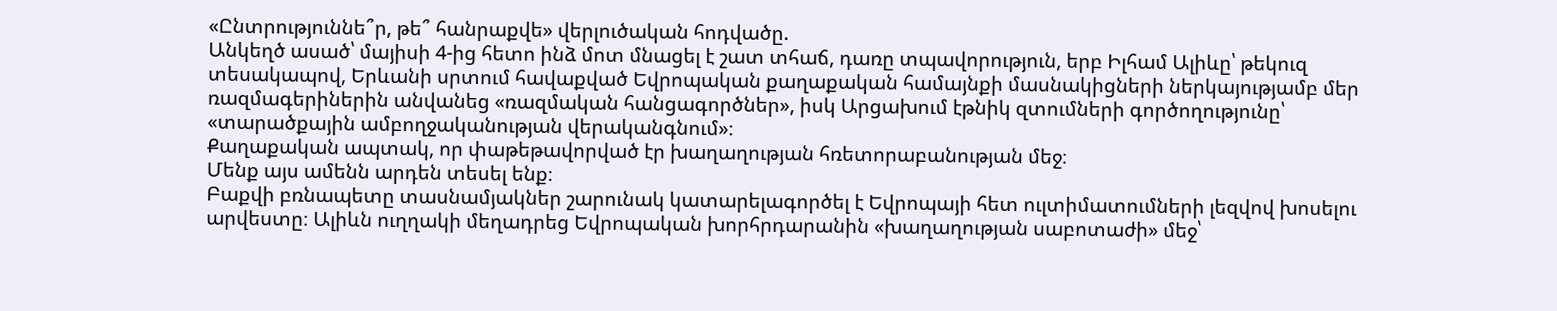«Ընտրություննե՞ր, թե՞ հանրաքվե» վերլուծական հոդվածը.
Անկեղծ ասած՝ մայիսի 4-ից հետո ինձ մոտ մնացել է շատ տհաճ, դառը տպավորություն, երբ Իլհամ Ալիևը՝ թեկուզ տեսակապով, Երևանի սրտում հավաքված Եվրոպական քաղաքական համայնքի մասնակիցների ներկայությամբ մեր ռազմագերիներին անվանեց «ռազմական հանցագործներ», իսկ Արցախում էթնիկ զտումների գործողությունը՝ «տարածքային ամբողջականության վերականգնում»։
Քաղաքական ապտակ, որ փաթեթավորված էր խաղաղության հռետորաբանության մեջ։
Մենք այս ամենն արդեն տեսել ենք։
Բաքվի բռնապետը տասնամյակներ շարունակ կատարելագործել է Եվրոպայի հետ ուլտիմատումների լեզվով խոսելու արվեստը։ Ալիևն ուղղակի մեղադրեց Եվրոպական խորհրդարանին «խաղաղության սաբոտաժի» մեջ՝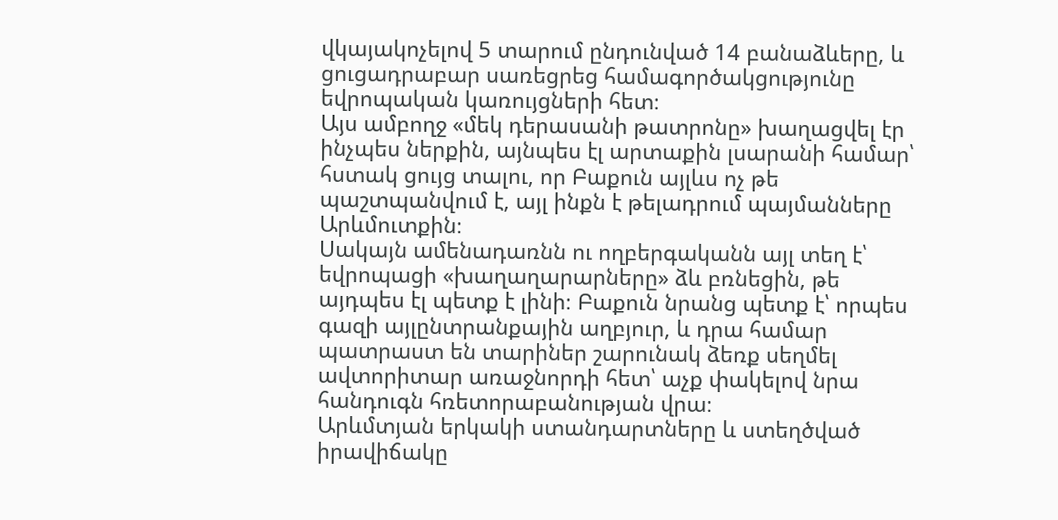վկայակոչելով 5 տարում ընդունված 14 բանաձևերը, և ցուցադրաբար սառեցրեց համագործակցությունը եվրոպական կառույցների հետ։
Այս ամբողջ «մեկ դերասանի թատրոնը» խաղացվել էր ինչպես ներքին, այնպես էլ արտաքին լսարանի համար՝ հստակ ցույց տալու, որ Բաքուն այլևս ոչ թե պաշտպանվում է, այլ ինքն է թելադրում պայմանները Արևմուտքին։
Սակայն ամենադառնն ու ողբերգականն այլ տեղ է՝ եվրոպացի «խաղաղարարները» ձև բռնեցին, թե այդպես էլ պետք է լինի։ Բաքուն նրանց պետք է՝ որպես գազի այլընտրանքային աղբյուր, և դրա համար պատրաստ են տարիներ շարունակ ձեռք սեղմել ավտորիտար առաջնորդի հետ՝ աչք փակելով նրա հանդուգն հռետորաբանության վրա։
Արևմտյան երկակի ստանդարտները և ստեղծված իրավիճակը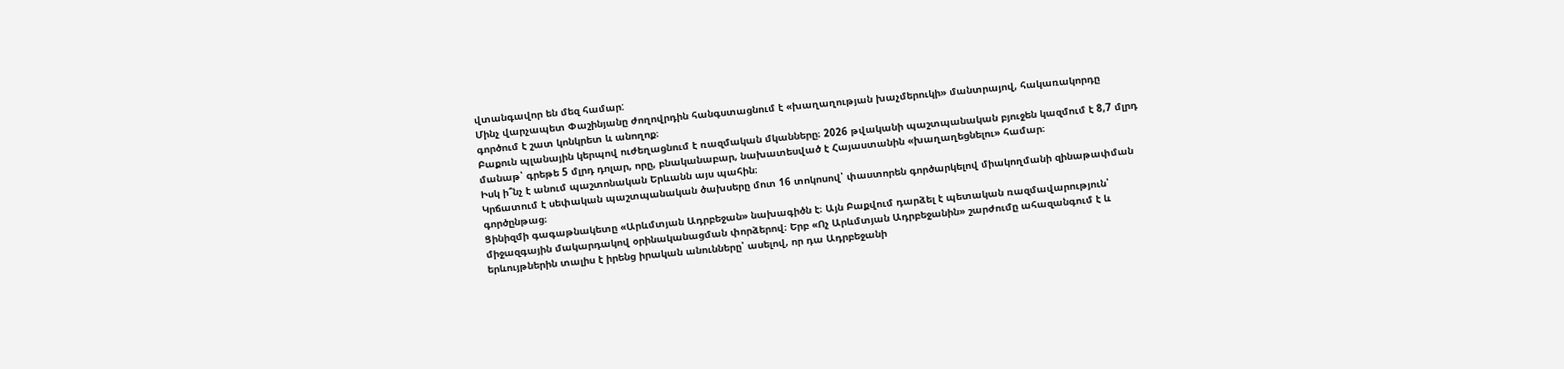վտանգավոր են մեզ համար:
Մինչ վարչապետ Փաշինյանը ժողովրդին հանգստացնում է «խաղաղության խաչմերուկի» մանտրայով, հակառակորդը գործում է շատ կոնկրետ և անողոք։
Բաքուն պլանային կերպով ուժեղացնում է ռազմական մկանները։ 2026 թվականի պաշտպանական բյուջեն կազմում է 8,7 մլրդ մանաթ՝ գրեթե 5 մլրդ դոլար, որը, բնականաբար, նախատեսված է Հայաստանին «խաղաղեցնելու» համար։
Իսկ ի՞նչ է անում պաշտոնական Երևանն այս պահին։
Կրճատում է սեփական պաշտպանական ծախսերը մոտ 16 տոկոսով՝ փաստորեն գործարկելով միակողմանի զինաթափման գործընթաց։
Ցինիզմի գագաթնակետը «Արևմտյան Ադրբեջան» նախագիծն է։ Այն Բաքվում դարձել է պետական ռազմավարություն՝ միջազգային մակարդակով օրինականացման փորձերով։ Երբ «Ոչ Արևմտյան Ադրբեջանին» շարժումը ահազանգում է և երևույթներին տալիս է իրենց իրական անունները՝ ասելով, որ դա Ադրբեջանի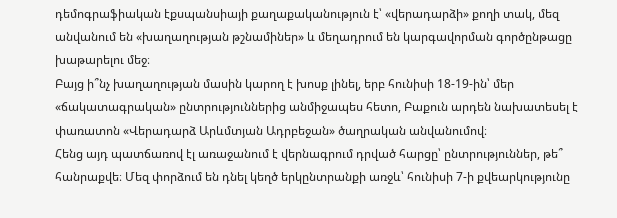դեմոգրաֆիական էքսպանսիայի քաղաքականություն է՝ «վերադարձի» քողի տակ, մեզ անվանում են «խաղաղության թշնամիներ» և մեղադրում են կարգավորման գործընթացը խաթարելու մեջ։
Բայց ի՞նչ խաղաղության մասին կարող է խոսք լինել, երբ հունիսի 18-19-ին՝ մեր «ճակատագրական» ընտրություններից անմիջապես հետո, Բաքուն արդեն նախատեսել է փառատոն «Վերադարձ Արևմտյան Ադրբեջան» ծաղրական անվանումով։
Հենց այդ պատճառով էլ առաջանում է վերնագրում դրված հարցը՝ ընտրություններ, թե՞ հանրաքվե։ Մեզ փորձում են դնել կեղծ երկընտրանքի առջև՝ հունիսի 7-ի քվեարկությունը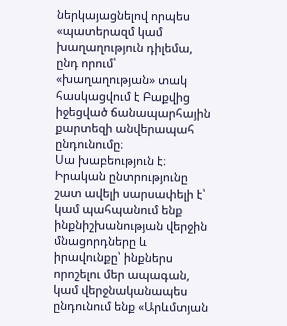ներկայացնելով որպես «պատերազմ կամ խաղաղություն դիլեմա, ընդ որում՝ «խաղաղության» տակ հասկացվում է Բաքվից իջեցված ճանապարհային քարտեզի անվերապահ ընդունումը։
Սա խաբեություն է։ Իրական ընտրությունը շատ ավելի սարսափելի է՝ կամ պահպանում ենք ինքնիշխանության վերջին մնացորդները և իրավունքը՝ ինքներս որոշելու մեր ապագան, կամ վերջնականապես ընդունում ենք «Արևմտյան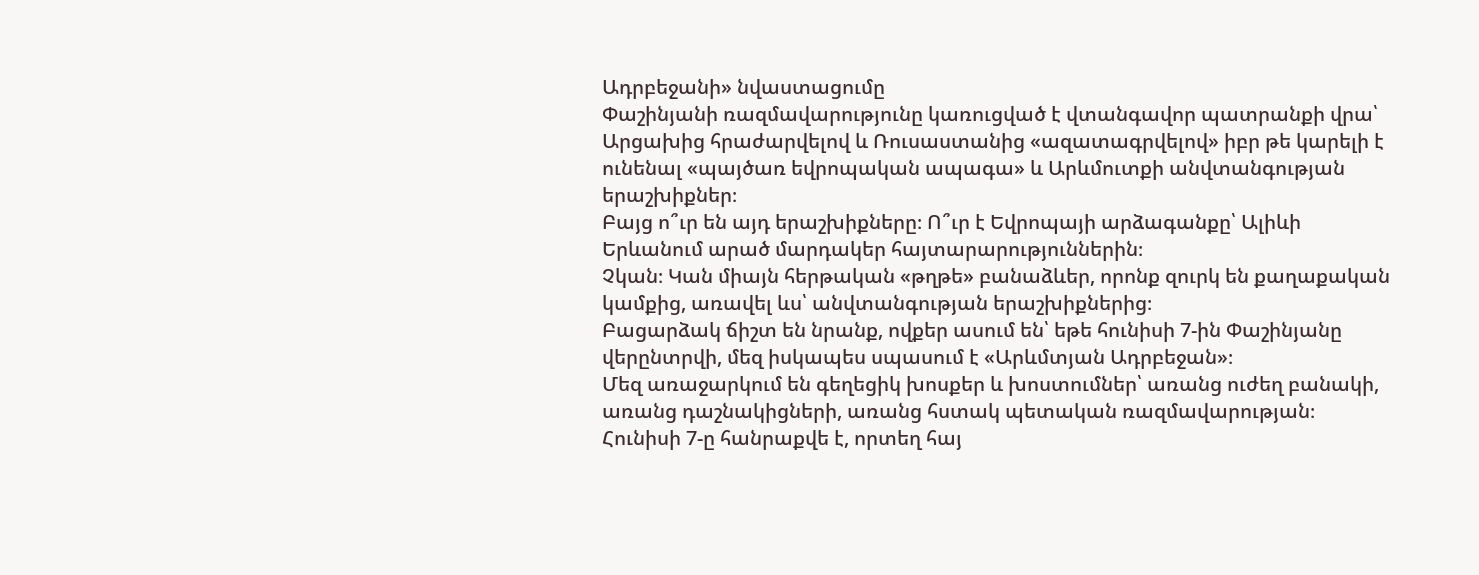Ադրբեջանի» նվաստացումը
Փաշինյանի ռազմավարությունը կառուցված է վտանգավոր պատրանքի վրա՝ Արցախից հրաժարվելով և Ռուսաստանից «ազատագրվելով» իբր թե կարելի է ունենալ «պայծառ եվրոպական ապագա» և Արևմուտքի անվտանգության երաշխիքներ։
Բայց ո՞ւր են այդ երաշխիքները։ Ո՞ւր է Եվրոպայի արձագանքը՝ Ալիևի Երևանում արած մարդակեր հայտարարություններին։
Չկան։ Կան միայն հերթական «թղթե» բանաձևեր, որոնք զուրկ են քաղաքական կամքից, առավել ևս՝ անվտանգության երաշխիքներից։
Բացարձակ ճիշտ են նրանք, ովքեր ասում են՝ եթե հունիսի 7-ին Փաշինյանը վերընտրվի, մեզ իսկապես սպասում է «Արևմտյան Ադրբեջան»։
Մեզ առաջարկում են գեղեցիկ խոսքեր և խոստումներ՝ առանց ուժեղ բանակի, առանց դաշնակիցների, առանց հստակ պետական ռազմավարության։
Հունիսի 7-ը հանրաքվե է, որտեղ հայ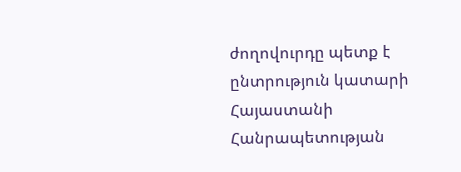ժողովուրդը պետք է ընտրություն կատարի Հայաստանի Հանրապետության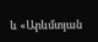և «Արևմտյան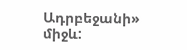Ադրբեջանի» միջև: